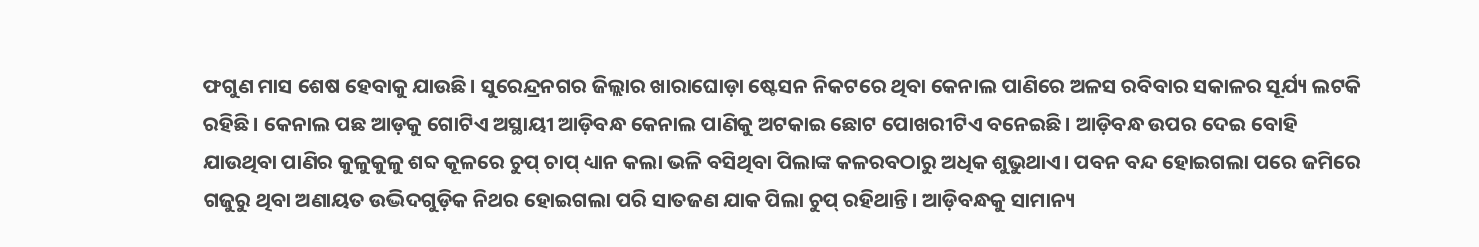ଫଗୁଣ ମାସ ଶେଷ ହେବାକୁ ଯାଉଛି। ସୁରେନ୍ଦ୍ରନଗର ଜିଲ୍ଲାର ଖାରାଘୋଡ଼ା ଷ୍ଟେସନ ନିକଟରେ ଥିବା କେନାଲ ପାଣିରେ ଅଳସ ରବିବାର ସକାଳର ସୂର୍ଯ୍ୟ ଲଟକି ରହିଛି। କେନାଲ ପଛ ଆଡ଼କୁ ଗୋଟିଏ ଅସ୍ଥାୟୀ ଆଡ଼ିବନ୍ଧ କେନାଲ ପାଣିକୁ ଅଟକାଇ ଛୋଟ ପୋଖରୀଟିଏ ବନେଇଛି। ଆଡ଼ିବନ୍ଧ ଉପର ଦେଇ ବୋହି ଯାଉଥିବା ପାଣିର କୁଳୁକୁଳୁ ଶବ୍ଦ କୂଳରେ ଚୁପ୍‌ ଚାପ୍‌ ଧ୍ୟାନ କଲା ଭଳି ବସିଥିବା ପିଲାଙ୍କ କଳରବଠାରୁ ଅଧିକ ଶୁଭୁଥାଏ। ପବନ ବନ୍ଦ ହୋଇଗଲା ପରେ ଜମିରେ ଗଜୁରୁ ଥିବା ଅଣାୟତ ଉଦ୍ଭିଦଗୁଡ଼ିକ ନିଥର ହୋଇଗଲା ପରି ସାତଜଣ ଯାକ ପିଲା ଚୁପ୍ ରହିଥାନ୍ତି। ଆଡ଼ିବନ୍ଧକୁ ସାମାନ୍ୟ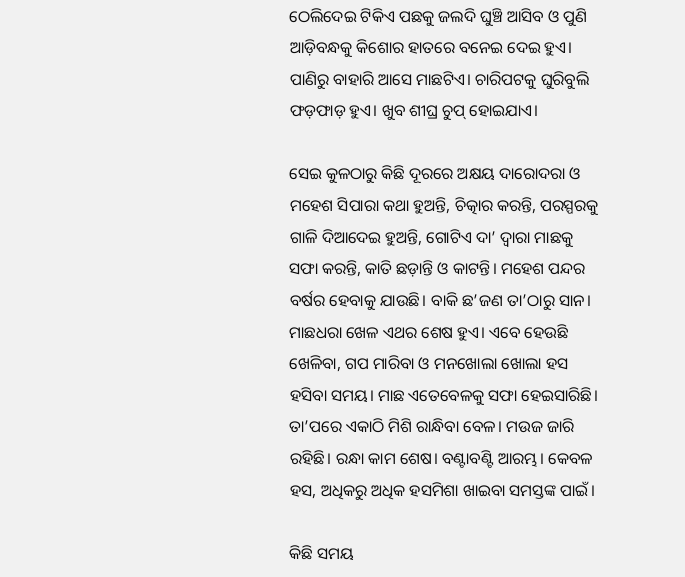ଠେଲିଦେଇ ଟିକିଏ ପଛକୁ ଜଲଦି ଘୁଞ୍ଚି ଆସିବ ଓ ପୁଣି ଆଡ଼ିବନ୍ଧକୁ କିଶୋର ହାତରେ ବନେଇ ଦେଇ ହୁଏ। ପାଣିରୁ ବାହାରି ଆସେ ମାଛଟିଏ। ଚାରିପଟକୁ ଘୁରିବୁଲି ଫଡ଼ଫାଡ଼ ହୁଏ। ଖୁବ ଶୀଘ୍ର ଚୁପ୍ ହୋଇଯାଏ।

ସେଇ କୁଳଠାରୁ କିଛି ଦୂରରେ ଅକ୍ଷୟ ଦାରୋଦରା ଓ ମହେଶ ସିପାରା କଥା ହୁଅନ୍ତି, ଚିତ୍କାର କରନ୍ତି, ପରସ୍ପରକୁ ଗାଳି ଦିଆଦେଇ ହୁଅନ୍ତି, ଗୋଟିଏ ଦା’ ଦ୍ଵାରା ମାଛକୁ ସଫା କରନ୍ତି, କାତି ଛଡ଼ାନ୍ତି ଓ କାଟନ୍ତି। ମହେଶ ପନ୍ଦର ବର୍ଷର ହେବାକୁ ଯାଉଛି। ବାକି ଛ’ଜଣ ତା’ଠାରୁ ସାନ। ମାଛଧରା ଖେଳ ଏଥର ଶେଷ ହୁଏ। ଏବେ ହେଉଛି ଖେଳିବା, ଗପ ମାରିବା ଓ ମନଖୋଲା ଖୋଲା ହସ ହସିବା ସମୟ। ମାଛ ଏତେବେଳକୁ ସଫା ହେଇସାରିଛି। ତା’ପରେ ଏକାଠି ମିଶି ରାନ୍ଧିବା ବେଳ। ମଉଜ ଜାରି ରହିଛି। ରନ୍ଧା କାମ ଶେଷ। ବଣ୍ଟାବଣ୍ଟି ଆରମ୍ଭ। କେବଳ ହସ, ଅଧିକରୁ ଅଧିକ ହସମିଶା ଖାଇବା ସମସ୍ତଙ୍କ ପାଇଁ।

କିଛି ସମୟ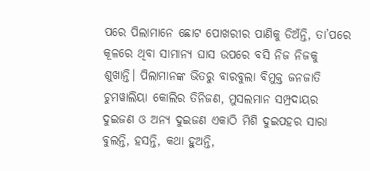ପରେ ପିଲାମାନେ ଛୋଟ ପୋଖରୀର ପାଣିକୁ ଡିଅଁନ୍ତି, ତା’ପରେ କୂଳରେ ଥିବା ସାମାନ୍ୟ ଘାସ ଉପରେ ବସି ନିଜ ନିଜକୁ ଶୁଖାନ୍ତି। ପିଲାମାନଙ୍କ ଭିତରୁ ବାରବୁଲା ବିମୁକ୍ତ ଜନଜାତି ଚୁମୱାଲିୟା କୋଲିର ତିନିଜଣ, ମୁସଲମାନ ସମ୍ପ୍ରଦାୟର ଦୁଇଜଣ ଓ ଅନ୍ୟ ଦୁଇଜଣ ଏକାଠି ମିଶି ଦୁଇପହର ସାରା ବୁଲନ୍ତି, ହସନ୍ତି, କଥା ହୁଅନ୍ତି,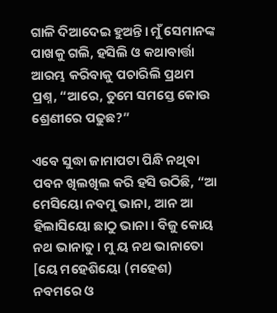ଗାଳି ଦିଆଦେଇ ହୁଅନ୍ତି। ମୁଁ ସେମାନଙ୍କ ପାଖକୁ ଗଲି, ହସିଲି ଓ କଥାବାର୍ତ୍ତା ଆରମ୍ଭ କରିବାକୁ ପଚାରିଲି ପ୍ରଥମ ପ୍ରଶ୍ନ, “ଆରେ, ତୁମେ ସମସ୍ତେ କୋଉ ଶ୍ରେଣୀରେ ପଢୁଛ?”

ଏବେ ସୁଦ୍ଧା ଜାମାପଟା ପିନ୍ଧି ନଥିବା ପବନ ଖିଲଖିଲ କରି ହସି ଉଠିଛି, “ଆ ମେସିୟୋ ନବମୁ ଭାନା, ଆନ ଆ ହିଲାସିୟୋ ଛାଠୁ ଭାନା। ବିଜୁ କୋୟ ନଥ ଭାନାତୁ। ମୁ ୟ ନଥ ଭାନାତୋ [ୟେ ମହେଶିୟୋ (ମହେଶ) ନବମରେ ଓ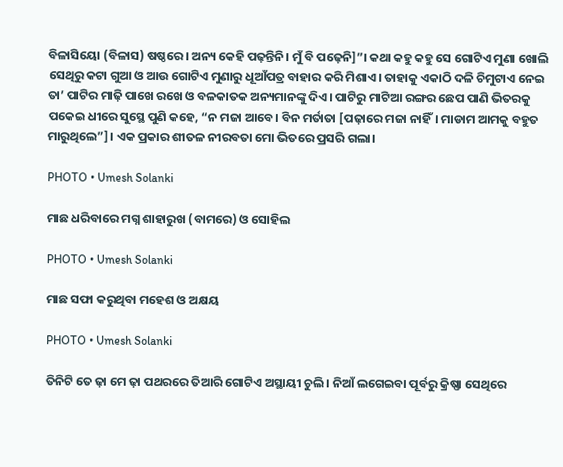ବିଳାସିୟୋ (ବିଳାସ) ଷଷ୍ଠରେ। ଅନ୍ୟ କେହି ପଢ଼ନ୍ତିନି। ମୁଁ ବି ପଢ଼େନି]”। କଥା କହୁ କହୁ ସେ ଗୋଟିଏ ମୁଣା ଖୋଲି ସେଥିରୁ କଟା ଗୁଆ ଓ ଆଉ ଗୋଟିଏ ମୁଣାରୁ ଧୂଆଁପତ୍ର ବାହାର କରି ମିଶାଏ। ତାହାକୁ ଏକାଠି ଦଳି ଚିମୁଟାଏ ନେଇ ତା’ ପାଟିର ମାଢ଼ି ପାଖେ ରଖେ ଓ ବଳକାତକ ଅନ୍ୟମାନଙ୍କୁ ଦିଏ। ପାଟିରୁ ମାଟିଆ ରଙ୍ଗର ଛେପ ପାଣି ଭିତରକୁ ପକେଇ ଧୀରେ ସୁସ୍ଥେ ପୁଣି କହେ, “ନ ମଜା ଆବେ। ବିନ ମର୍ତାତା [ପଢ଼ାରେ ମଜା ନାହିଁ। ମାଡାମ ଆମକୁ ବହୁତ ମାରୁଥିଲେ”]। ଏକ ପ୍ରକାର ଶୀତଳ ନୀରବତା ମୋ ଭିତରେ ପ୍ରସରି ଗଲା।

PHOTO • Umesh Solanki

ମାଛ ଧରିବାରେ ମଗ୍ନ ଶାହାରୁଖ (ବାମରେ) ଓ ସୋହିଲ

PHOTO • Umesh Solanki

ମାଛ ସଫା କରୁଥିବା ମହେଶ ଓ ଅକ୍ଷୟ

PHOTO • Umesh Solanki

ତିନିଟି ତେ ଢ଼ା ମେ ଢ଼ା ପଥରରେ ତିଆରି ଗୋଟିଏ ଅସ୍ଥାୟୀ ଚୁଲି । ନିଆଁ ଲଗେଇବା ପୂର୍ବରୁ କ୍ରିଷ୍ଣା ସେଥିରେ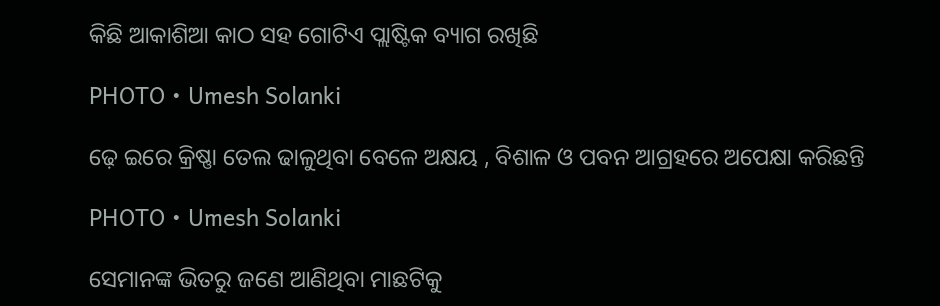କିଛି ଆକାଶିଆ କାଠ ସହ ଗୋଟିଏ ପ୍ଲାଷ୍ଟିକ ବ୍ୟାଗ ରଖିଛି

PHOTO • Umesh Solanki

ଢ଼େ ଇରେ କ୍ରିଷ୍ଣା ତେଲ ଢାଳୁଥିବା ବେଳେ ଅକ୍ଷୟ , ବିଶାଳ ଓ ପବନ ଆଗ୍ରହରେ ଅପେକ୍ଷା କରିଛନ୍ତି

PHOTO • Umesh Solanki

ସେମାନଙ୍କ ଭିତରୁ ଜଣେ ଆଣିଥିବା ମାଛଟିକୁ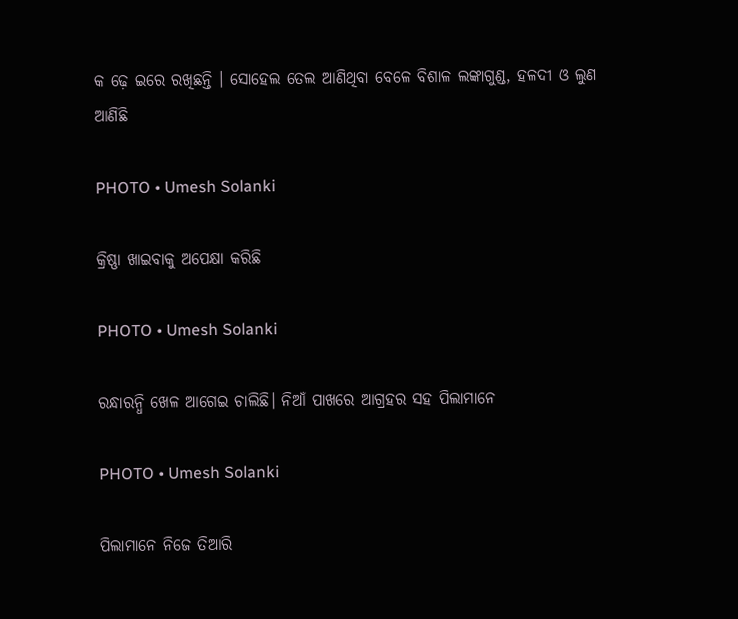କ ଢ଼େ ଇରେ ରଖିଛନ୍ତି । ସୋହେଲ ତେଲ ଆଣିଥିବା ବେଳେ ବିଶାଳ ଲଙ୍କାଗୁଣ୍ଡ, ହଳଦୀ ଓ ଲୁଣ ଆଣିଛି

PHOTO • Umesh Solanki

କ୍ରିଷ୍ଣା ଖାଇବାକୁ ଅପେକ୍ଷା କରିଛି

PHOTO • Umesh Solanki

ରନ୍ଧାରନ୍ଧି ଖେଳ ଆଗେଇ ଚାଲିଛି। ନିଆଁ ପାଖରେ ଆଗ୍ରହର ସହ ପିଲାମାନେ

PHOTO • Umesh Solanki

ପିଲାମାନେ ନିଜେ ତିଆରି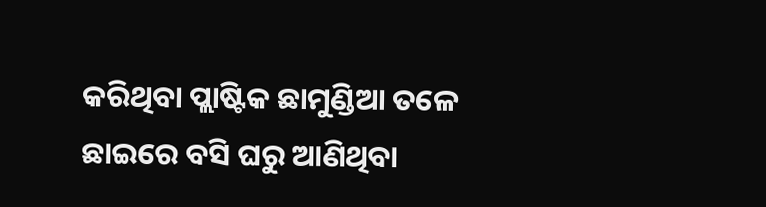କରିଥିବା ପ୍ଲାଷ୍ଟିକ ଛାମୁଣ୍ଡିଆ ତଳେ ଛାଇରେ ବସି ଘରୁ ଆଣିଥିବା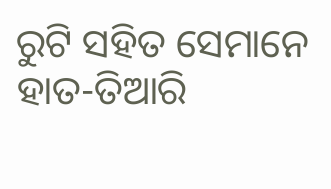ରୁଟି ସହିତ ସେମାନେ ହାତ-ତିଆରି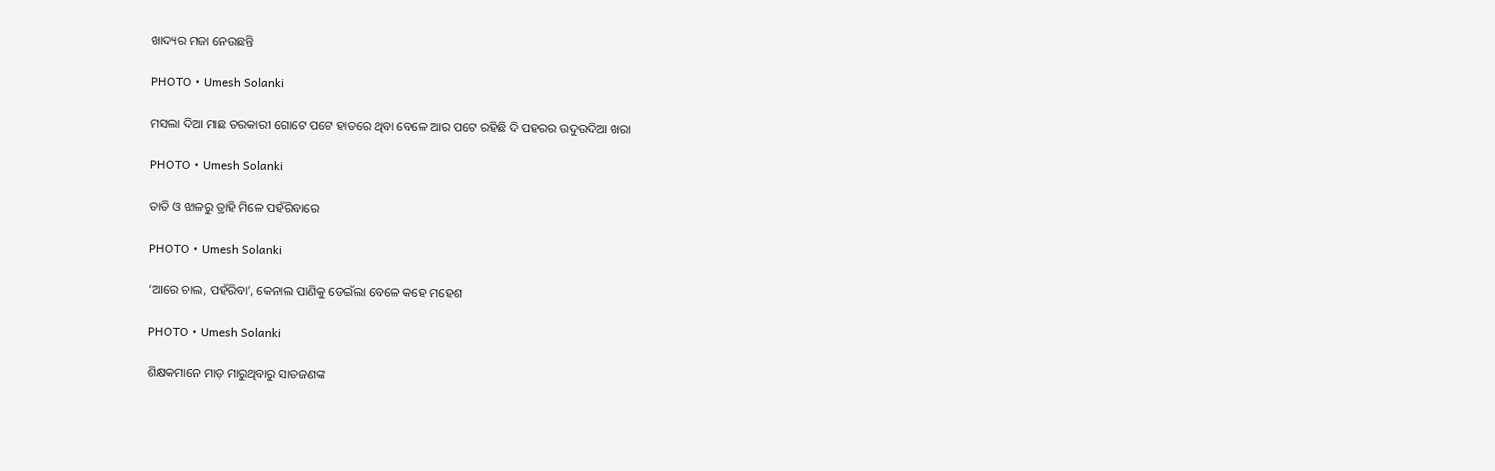ଖାଦ୍ୟର ମଜା ନେଉଛନ୍ତି

PHOTO • Umesh Solanki

ମସଲା ଦିଆ ମାଛ ତରକାରୀ ଗୋଟେ ପଟେ ହାତରେ ଥିବା ବେଳେ ଆର ପଟେ ରହିଛି ଦି ପହରର ଉଦୁଉଦିଆ ଖରା

PHOTO • Umesh Solanki

ତାତି ଓ ଝାଳରୁ ତ୍ରାହି ମିଳେ ପହଁରିବାରେ

PHOTO • Umesh Solanki

‘ଆରେ ଚାଲ, ପହଁରିବା’, କେନାଲ ପାଣିକୁ ଡେଇଁଲା ବେଳେ କହେ ମହେଶ

PHOTO • Umesh Solanki

ଶିକ୍ଷକମାନେ ମାଡ଼ ମାରୁଥିବାରୁ ସାତଜଣଙ୍କ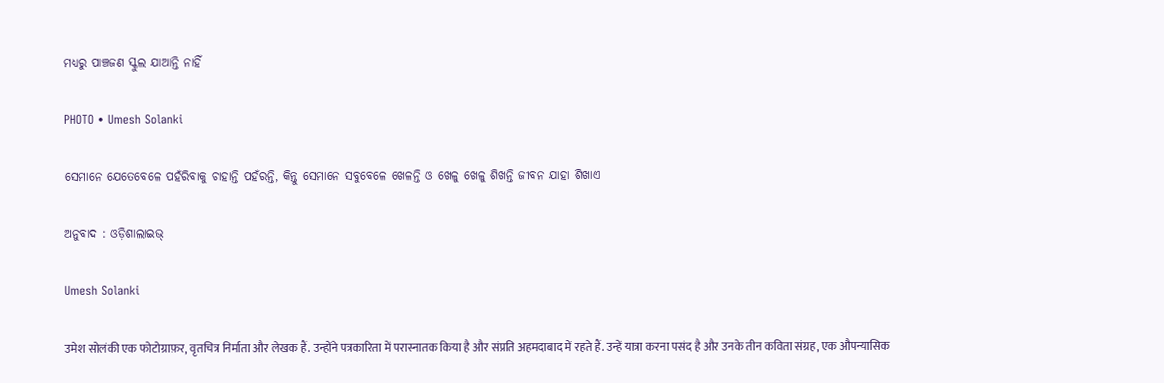ମଧ୍ୟରୁ ପାଞ୍ଚଜଣ ସ୍କୁଲ ଯାଆନ୍ତି ନାହିଁ

PHOTO • Umesh Solanki

ସେମାନେ ଯେତେବେଳେ ପହଁରିବାକୁ ଚାହାନ୍ତି ପହଁରନ୍ତି, କିନ୍ତୁ ସେମାନେ ସବୁବେଳେ ଖେଳନ୍ତି ଓ ଖେଳୁ ଖେଳୁ ଶିଖନ୍ତି ଜୀବନ ଯାହା ଶିଖାଏ

ଅନୁବାଦ : ଓଡ଼ିଶାଲାଇଭ୍‍

Umesh Solanki

उमेश सोलंकी एक फोटोग्राफ़र, वृतचित्र निर्माता और लेखक हैं. उन्होंने पत्रकारिता में परास्नातक किया है और संप्रति अहमदाबाद में रहते हैं. उन्हें यात्रा करना पसंद है और उनके तीन कविता संग्रह, एक औपन्यासिक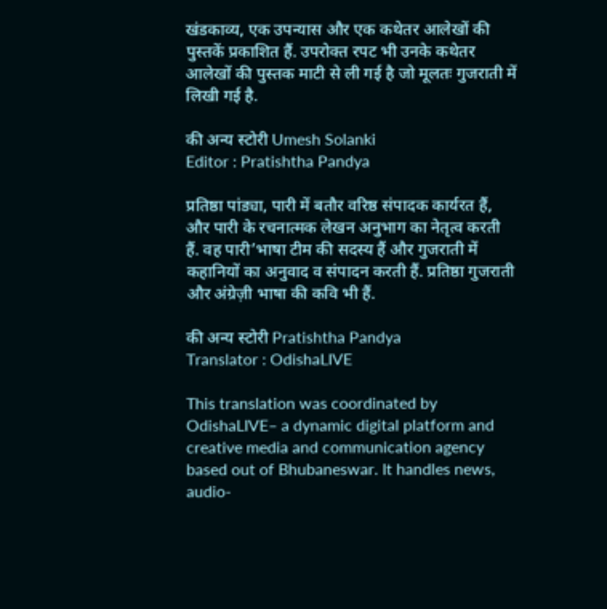खंडकाव्य, एक उपन्यास और एक कथेतर आलेखों की पुस्तकें प्रकाशित हैं. उपरोक्त रपट भी उनके कथेतर आलेखों की पुस्तक माटी से ली गई है जो मूलतः गुजराती में लिखी गई है.

की अन्य स्टोरी Umesh Solanki
Editor : Pratishtha Pandya

प्रतिष्ठा पांड्या, पारी में बतौर वरिष्ठ संपादक कार्यरत हैं, और पारी के रचनात्मक लेखन अनुभाग का नेतृत्व करती हैं. वह पारी’भाषा टीम की सदस्य हैं और गुजराती में कहानियों का अनुवाद व संपादन करती हैं. प्रतिष्ठा गुजराती और अंग्रेज़ी भाषा की कवि भी हैं.

की अन्य स्टोरी Pratishtha Pandya
Translator : OdishaLIVE

This translation was coordinated by OdishaLIVE– a dynamic digital platform and creative media and communication agency based out of Bhubaneswar. It handles news, audio-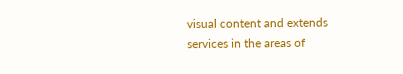visual content and extends services in the areas of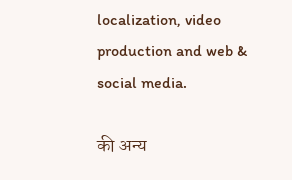localization, video production and web & social media.

की अन्य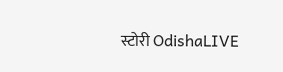स्टोरी OdishaLIVE